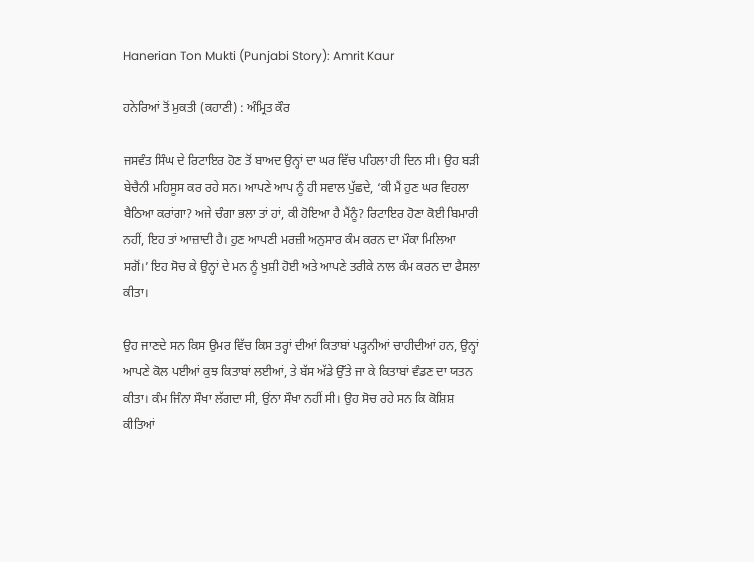Hanerian Ton Mukti (Punjabi Story): Amrit Kaur

ਹਨੇਰਿਆਂ ਤੋਂ ਮੁਕਤੀ (ਕਹਾਣੀ) : ਅੰਮ੍ਰਿਤ ਕੌਰ

ਜਸਵੰਤ ਸਿੰਘ ਦੇ ਰਿਟਾਇਰ ਹੋਣ ਤੋਂ ਬਾਅਦ ਉਨ੍ਹਾਂ ਦਾ ਘਰ ਵਿੱਚ ਪਹਿਲਾ ਹੀ ਦਿਨ ਸੀ। ਉਹ ਬੜੀ ਬੇਚੈਨੀ ਮਹਿਸੂਸ ਕਰ ਰਹੇ ਸਨ। ਆਪਣੇ ਆਪ ਨੂੰ ਹੀ ਸਵਾਲ ਪੁੱਛਦੇ, ‘ਕੀ ਮੈਂ ਹੁਣ ਘਰ ਵਿਹਲਾ ਬੈਠਿਆ ਕਰਾਂਗਾ? ਅਜੇ ਚੰਗਾ ਭਲਾ ਤਾਂ ਹਾਂ, ਕੀ ਹੋਇਆ ਹੈ ਮੈਂਨੂੰ? ਰਿਟਾਇਰ ਹੋਣਾ ਕੋਈ ਬਿਮਾਰੀ ਨਹੀਂ, ਇਹ ਤਾਂ ਆਜ਼ਾਦੀ ਹੈ। ਹੁਣ ਆਪਣੀ ਮਰਜ਼ੀ ਅਨੁਸਾਰ ਕੰਮ ਕਰਨ ਦਾ ਮੌਕਾ ਮਿਲਿਆ ਸਗੋਂ।’ ਇਹ ਸੋਚ ਕੇ ਉਨ੍ਹਾਂ ਦੇ ਮਨ ਨੂੰ ਖੁਸ਼ੀ ਹੋਈ ਅਤੇ ਆਪਣੇ ਤਰੀਕੇ ਨਾਲ ਕੰਮ ਕਰਨ ਦਾ ਫੈਸਲਾ ਕੀਤਾ।

ਉਹ ਜਾਣਦੇ ਸਨ ਕਿਸ ਉਮਰ ਵਿੱਚ ਕਿਸ ਤਰ੍ਹਾਂ ਦੀਆਂ ਕਿਤਾਬਾਂ ਪੜ੍ਹਨੀਆਂ ਚਾਹੀਦੀਆਂ ਹਨ, ਉਨ੍ਹਾਂ ਆਪਣੇ ਕੋਲ ਪਈਆਂ ਕੁਝ ਕਿਤਾਬਾਂ ਲਈਆਂ, ਤੇ ਬੱਸ ਅੱਡੇ ਉੱਤੇ ਜਾ ਕੇ ਕਿਤਾਬਾਂ ਵੰਡਣ ਦਾ ਯਤਨ ਕੀਤਾ। ਕੰਮ ਜਿੰਨਾ ਸੌਖਾ ਲੱਗਦਾ ਸੀ, ਉਂਨਾ ਸੌਖਾ ਨਹੀਂ ਸੀ। ਉਹ ਸੋਚ ਰਹੇ ਸਨ ਕਿ ਕੋਸ਼ਿਸ਼ ਕੀਤਿਆਂ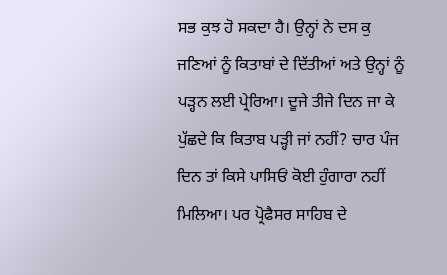ਸਭ ਕੁਝ ਹੋ ਸਕਦਾ ਹੈ। ਉਨ੍ਹਾਂ ਨੇ ਦਸ ਕੁ ਜਣਿਆਂ ਨੂੰ ਕਿਤਾਬਾਂ ਦੇ ਦਿੱਤੀਆਂ ਅਤੇ ਉਨ੍ਹਾਂ ਨੂੰ ਪੜ੍ਹਨ ਲਈ ਪ੍ਰੇਰਿਆ। ਦੂਜੇ ਤੀਜੇ ਦਿਨ ਜਾ ਕੇ ਪੁੱਛਦੇ ਕਿ ਕਿਤਾਬ ਪੜ੍ਹੀ ਜਾਂ ਨਹੀਂ? ਚਾਰ ਪੰਜ ਦਿਨ ਤਾਂ ਕਿਸੇ ਪਾਸਿਓਂ ਕੋਈ ਹੁੰਗਾਰਾ ਨਹੀਂ ਮਿਲਿਆ। ਪਰ ਪ੍ਰੋਫੈਸਰ ਸਾਹਿਬ ਦੇ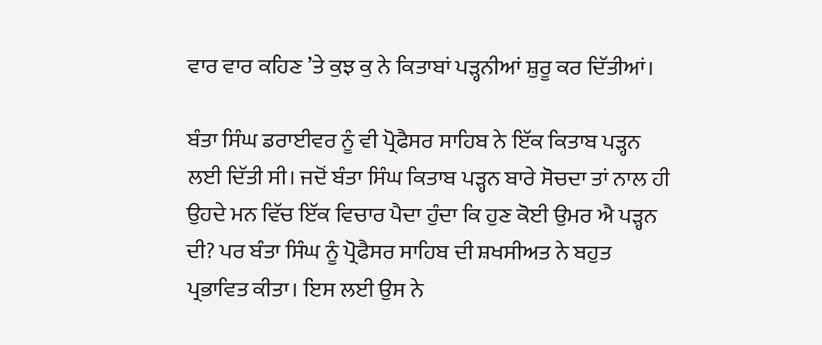ਵਾਰ ਵਾਰ ਕਹਿਣ ’ਤੇ ਕੁਝ ਕੁ ਨੇ ਕਿਤਾਬਾਂ ਪੜ੍ਹਨੀਆਂ ਸ਼ੁਰੂ ਕਰ ਦਿੱਤੀਆਂ।

ਬੰਤਾ ਸਿੰਘ ਡਰਾਈਵਰ ਨੂੰ ਵੀ ਪ੍ਰੋਫੈਸਰ ਸਾਹਿਬ ਨੇ ਇੱਕ ਕਿਤਾਬ ਪੜ੍ਹਨ ਲਈ ਦਿੱਤੀ ਸੀ। ਜਦੋਂ ਬੰਤਾ ਸਿੰਘ ਕਿਤਾਬ ਪੜ੍ਹਨ ਬਾਰੇ ਸੋਚਦਾ ਤਾਂ ਨਾਲ ਹੀ ਉਹਦੇ ਮਨ ਵਿੱਚ ਇੱਕ ਵਿਚਾਰ ਪੈਦਾ ਹੁੰਦਾ ਕਿ ਹੁਣ ਕੋਈ ਉਮਰ ਐ ਪੜ੍ਹਨ ਦੀ? ਪਰ ਬੰਤਾ ਸਿੰਘ ਨੂੰ ਪ੍ਰੋਫੈਸਰ ਸਾਹਿਬ ਦੀ ਸ਼ਖਸੀਅਤ ਨੇ ਬਹੁਤ ਪ੍ਰਭਾਵਿਤ ਕੀਤਾ। ਇਸ ਲਈ ਉਸ ਨੇ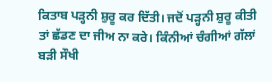ਕਿਤਾਬ ਪੜ੍ਹਨੀ ਸ਼ੁਰੂ ਕਰ ਦਿੱਤੀ। ਜਦੋਂ ਪੜ੍ਹਨੀ ਸ਼ੁਰੂ ਕੀਤੀ ਤਾਂ ਛੱਡਣ ਦਾ ਜੀਅ ਨਾ ਕਰੇ। ਕਿੰਨੀਆਂ ਚੰਗੀਆਂ ਗੱਲਾਂ ਬੜੀ ਸੌਖੀ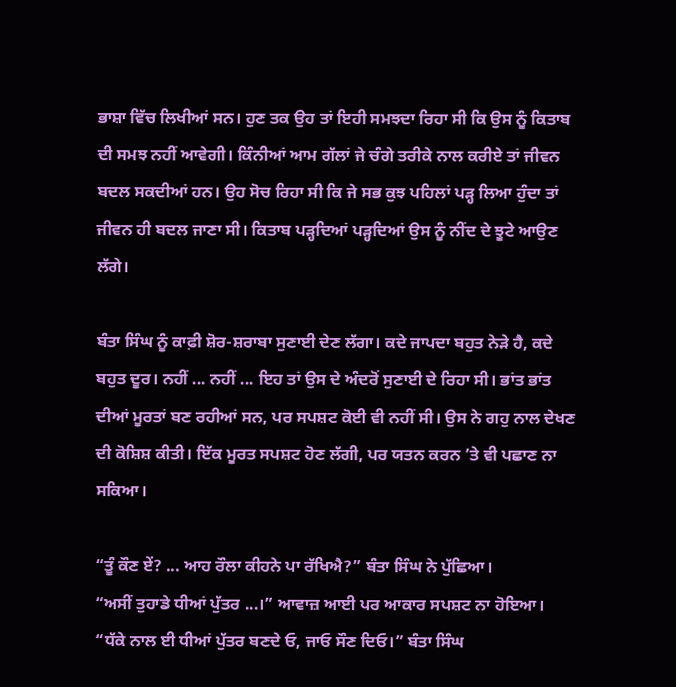ਭਾਸ਼ਾ ਵਿੱਚ ਲਿਖੀਆਂ ਸਨ। ਹੁਣ ਤਕ ਉਹ ਤਾਂ ਇਹੀ ਸਮਝਦਾ ਰਿਹਾ ਸੀ ਕਿ ਉਸ ਨੂੰ ਕਿਤਾਬ ਦੀ ਸਮਝ ਨਹੀਂ ਆਵੇਗੀ। ਕਿੰਨੀਆਂ ਆਮ ਗੱਲਾਂ ਜੇ ਚੰਗੇ ਤਰੀਕੇ ਨਾਲ ਕਰੀਏ ਤਾਂ ਜੀਵਨ ਬਦਲ ਸਕਦੀਆਂ ਹਨ। ਉਹ ਸੋਚ ਰਿਹਾ ਸੀ ਕਿ ਜੇ ਸਭ ਕੁਝ ਪਹਿਲਾਂ ਪੜ੍ਹ ਲਿਆ ਹੁੰਦਾ ਤਾਂ ਜੀਵਨ ਹੀ ਬਦਲ ਜਾਣਾ ਸੀ। ਕਿਤਾਬ ਪੜ੍ਹਦਿਆਂ ਪੜ੍ਹਦਿਆਂ ਉਸ ਨੂੰ ਨੀਂਦ ਦੇ ਝੂਟੇ ਆਉਣ ਲੱਗੇ।

ਬੰਤਾ ਸਿੰਘ ਨੂੰ ਕਾਫ਼ੀ ਸ਼ੋਰ-ਸ਼ਰਾਬਾ ਸੁਣਾਈ ਦੇਣ ਲੱਗਾ। ਕਦੇ ਜਾਪਦਾ ਬਹੁਤ ਨੇੜੇ ਹੈ, ਕਦੇ ਬਹੁਤ ਦੂਰ। ਨਹੀਂ ... ਨਹੀਂ ... ਇਹ ਤਾਂ ਉਸ ਦੇ ਅੰਦਰੋਂ ਸੁਣਾਈ ਦੇ ਰਿਹਾ ਸੀ। ਭਾਂਤ ਭਾਂਤ ਦੀਆਂ ਮੂਰਤਾਂ ਬਣ ਰਹੀਆਂ ਸਨ, ਪਰ ਸਪਸ਼ਟ ਕੋਈ ਵੀ ਨਹੀਂ ਸੀ। ਉਸ ਨੇ ਗਹੁ ਨਾਲ ਦੇਖਣ ਦੀ ਕੋਸ਼ਿਸ਼ ਕੀਤੀ। ਇੱਕ ਮੂਰਤ ਸਪਸ਼ਟ ਹੋਣ ਲੱਗੀ, ਪਰ ਯਤਨ ਕਰਨ ’ਤੇ ਵੀ ਪਛਾਣ ਨਾ ਸਕਿਆ।

“ਤੂੰ ਕੌਣ ਏਂ? ... ਆਹ ਰੌਲਾ ਕੀਹਨੇ ਪਾ ਰੱਖਿਐ?” ਬੰਤਾ ਸਿੰਘ ਨੇ ਪੁੱਛਿਆ।
“ਅਸੀਂ ਤੁਹਾਡੇ ਧੀਆਂ ਪੁੱਤਰ ...।” ਆਵਾਜ਼ ਆਈ ਪਰ ਆਕਾਰ ਸਪਸ਼ਟ ਨਾ ਹੋਇਆ।
“ਧੱਕੇ ਨਾਲ ਈ ਧੀਆਂ ਪੁੱਤਰ ਬਣਦੇ ਓ, ਜਾਓ ਸੌਣ ਦਿਓ।” ਬੰਤਾ ਸਿੰਘ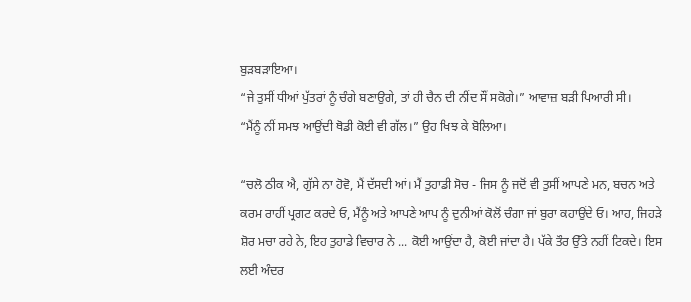ਬੁੜਬੜਾਇਆ।
“ਜੇ ਤੁਸੀਂ ਧੀਆਂ ਪੁੱਤਰਾਂ ਨੂੰ ਚੰਗੇ ਬਣਾਉਗੇ, ਤਾਂ ਹੀ ਚੈਨ ਦੀ ਨੀਂਦ ਸੌਂ ਸਕੋਗੇ।” ਆਵਾਜ਼ ਬੜੀ ਪਿਆਰੀ ਸੀ।
“ਮੈਂਨੂੰ ਨੀਂ ਸਮਝ ਆਉਂਦੀ ਥੋਡੀ ਕੋਈ ਵੀ ਗੱਲ।” ਉਹ ਖਿਝ ਕੇ ਬੋਲਿਆ।

“ਚਲੋ ਠੀਕ ਐ, ਗੁੱਸੇ ਨਾ ਹੋਵੋ, ਮੈਂ ਦੱਸਦੀ ਆਂ। ਮੈਂ ਤੁਹਾਡੀ ਸੋਚ - ਜਿਸ ਨੂੰ ਜਦੋਂ ਵੀ ਤੁਸੀਂ ਆਪਣੇ ਮਨ, ਬਚਨ ਅਤੇ ਕਰਮ ਰਾਹੀਂ ਪ੍ਰਗਟ ਕਰਦੇ ਓ, ਮੈਂਨੂੰ ਅਤੇ ਆਪਣੇ ਆਪ ਨੂੰ ਦੁਨੀਆਂ ਕੋਲੋਂ ਚੰਗਾ ਜਾਂ ਬੁਰਾ ਕਹਾਉਂਦੇ ਓ। ਆਹ, ਜਿਹੜੇ ਸ਼ੋਰ ਮਚਾ ਰਹੇ ਨੇ, ਇਹ ਤੁਹਾਡੇ ਵਿਚਾਰ ਨੇ ... ਕੋਈ ਆਉਂਦਾ ਹੈ, ਕੋਈ ਜਾਂਦਾ ਹੈ। ਪੱਕੇ ਤੌਰ ਉੱਤੇ ਨਹੀਂ ਟਿਕਦੇ। ਇਸ ਲਈ ਅੰਦਰ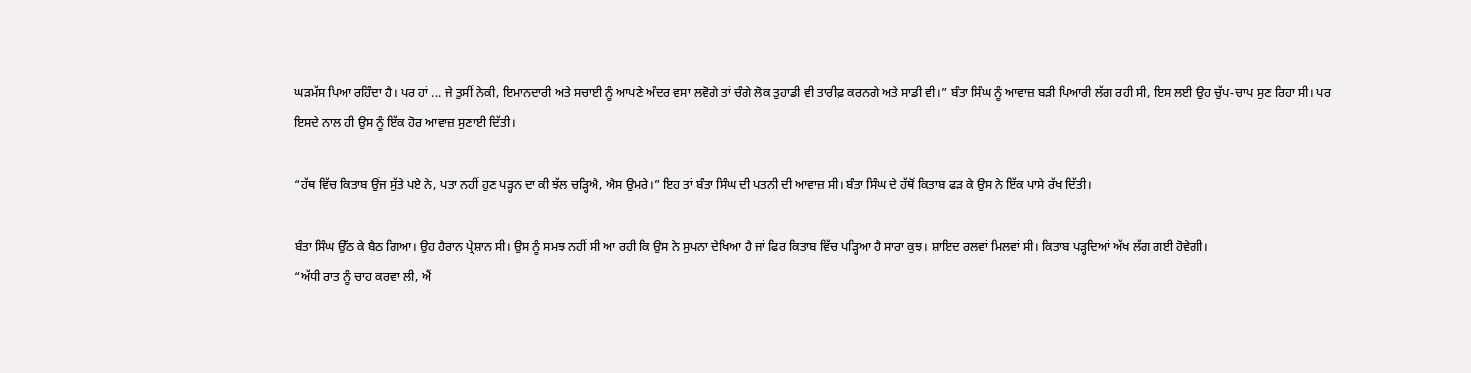ਘੜਮੱਸ ਪਿਆ ਰਹਿੰਦਾ ਹੈ। ਪਰ ਹਾਂ ... ਜੇ ਤੁਸੀਂ ਨੇਕੀ, ਇਮਾਨਦਾਰੀ ਅਤੇ ਸਚਾਈ ਨੂੰ ਆਪਣੇ ਅੰਦਰ ਵਸਾ ਲਵੋਗੇ ਤਾਂ ਚੰਗੇ ਲੋਕ ਤੁਹਾਡੀ ਵੀ ਤਾਰੀਫ਼ ਕਰਨਗੇ ਅਤੇ ਸਾਡੀ ਵੀ।” ਬੰਤਾ ਸਿੰਘ ਨੂੰ ਆਵਾਜ਼ ਬੜੀ ਪਿਆਰੀ ਲੱਗ ਰਹੀ ਸੀ, ਇਸ ਲਈ ਉਹ ਚੁੱਪ-ਚਾਪ ਸੁਣ ਰਿਹਾ ਸੀ। ਪਰ ਇਸਦੇ ਨਾਲ ਹੀ ਉਸ ਨੂੰ ਇੱਕ ਹੋਰ ਆਵਾਜ਼ ਸੁਣਾਈ ਦਿੱਤੀ।

“ਹੱਥ ਵਿੱਚ ਕਿਤਾਬ ਉਂਜ ਸੁੱਤੇ ਪਏ ਨੇ, ਪਤਾ ਨਹੀਂ ਹੁਣ ਪੜ੍ਹਨ ਦਾ ਕੀ ਝੱਲ ਚੜ੍ਹਿਐ, ਐਸ ਉਮਰੇ।” ਇਹ ਤਾਂ ਬੰਤਾ ਸਿੰਘ ਦੀ ਪਤਨੀ ਦੀ ਆਵਾਜ਼ ਸੀ। ਬੰਤਾ ਸਿੰਘ ਦੇ ਹੱਥੋਂ ਕਿਤਾਬ ਫੜ ਕੇ ਉਸ ਨੇ ਇੱਕ ਪਾਸੇ ਰੱਖ ਦਿੱਤੀ।

ਬੰਤਾ ਸਿੰਘ ਉੱਠ ਕੇ ਬੈਠ ਗਿਆ। ਉਹ ਹੈਰਾਨ ਪ੍ਰੇਸ਼ਾਨ ਸੀ। ਉਸ ਨੂੰ ਸਮਝ ਨਹੀਂ ਸੀ ਆ ਰਹੀ ਕਿ ਉਸ ਨੇ ਸੁਪਨਾ ਦੇਖਿਆ ਹੈ ਜਾਂ ਫਿਰ ਕਿਤਾਬ ਵਿੱਚ ਪੜ੍ਹਿਆ ਹੈ ਸਾਰਾ ਕੁਝ। ਸ਼ਾਇਦ ਰਲਵਾਂ ਮਿਲਵਾਂ ਸੀ। ਕਿਤਾਬ ਪੜ੍ਹਦਿਆਂ ਅੱਖ ਲੱਗ ਗਈ ਹੋਵੇਗੀ।
“ਅੱਧੀ ਰਾਤ ਨੂੰ ਚਾਹ ਕਰਵਾ ਲੀ, ਐਂ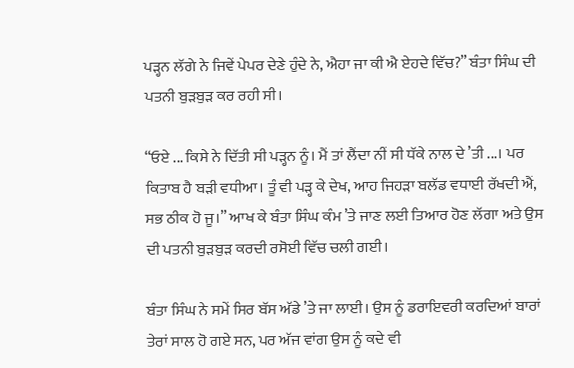ਪੜ੍ਹਨ ਲੱਗੇ ਨੇ ਜਿਵੇਂ ਪੇਪਰ ਦੇਣੇ ਹੁੰਦੇ ਨੇ, ਐਹਾ ਜਾ ਕੀ ਐ ਏਹਦੇ ਵਿੱਚ?” ਬੰਤਾ ਸਿੰਘ ਦੀ ਪਤਨੀ ਬੁੜਬੁੜ ਕਰ ਰਹੀ ਸੀ।

“ਓਏ ... ਕਿਸੇ ਨੇ ਦਿੱਤੀ ਸੀ ਪੜ੍ਹਨ ਨੂੰ। ਮੈਂ ਤਾਂ ਲੈਂਦਾ ਨੀਂ ਸੀ ਧੱਕੇ ਨਾਲ ਦੇ ’ਤੀ ...। ਪਰ ਕਿਤਾਬ ਹੈ ਬੜੀ ਵਧੀਆ। ਤੂੰ ਵੀ ਪੜ੍ਹ ਕੇ ਦੇਖ, ਆਹ ਜਿਹੜਾ ਬਲੱਡ ਵਧਾਈ ਰੱਖਦੀ ਐਂ, ਸਭ ਠੀਕ ਹੋ ਜੂ।” ਆਖ ਕੇ ਬੰਤਾ ਸਿੰਘ ਕੰਮ ’ਤੇ ਜਾਣ ਲਈ ਤਿਆਰ ਹੋਣ ਲੱਗਾ ਅਤੇ ਉਸ ਦੀ ਪਤਨੀ ਬੁੜਬੁੜ ਕਰਦੀ ਰਸੋਈ ਵਿੱਚ ਚਲੀ ਗਈ।

ਬੰਤਾ ਸਿੰਘ ਨੇ ਸਮੇਂ ਸਿਰ ਬੱਸ ਅੱਡੇ ’ਤੇ ਜਾ ਲਾਈ। ਉਸ ਨੂੰ ਡਰਾਇਵਰੀ ਕਰਦਿਆਂ ਬਾਰਾਂ ਤੇਰਾਂ ਸਾਲ ਹੋ ਗਏ ਸਨ, ਪਰ ਅੱਜ ਵਾਂਗ ਉਸ ਨੂੰ ਕਦੇ ਵੀ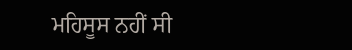ਮਹਿਸੂਸ ਨਹੀਂ ਸੀ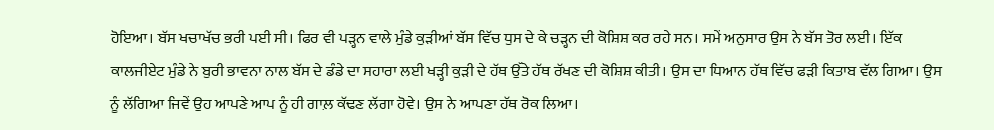ਹੋਇਆ। ਬੱਸ ਖਚਾਖੱਚ ਭਰੀ ਪਈ ਸੀ। ਫਿਰ ਵੀ ਪੜ੍ਹਨ ਵਾਲੇ ਮੁੰਡੇ ਕੁੜੀਆਂ ਬੱਸ ਵਿੱਚ ਧੁਸ ਦੇ ਕੇ ਚੜ੍ਹਨ ਦੀ ਕੋਸ਼ਿਸ਼ ਕਰ ਰਹੇ ਸਨ। ਸਮੇਂ ਅਨੁਸਾਰ ਉਸ ਨੇ ਬੱਸ ਤੋਰ ਲਈ। ਇੱਕ ਕਾਲਜੀਏਟ ਮੁੰਡੇ ਨੇ ਬੁਰੀ ਭਾਵਨਾ ਨਾਲ ਬੱਸ ਦੇ ਡੰਡੇ ਦਾ ਸਹਾਰਾ ਲਈ ਖੜ੍ਹੀ ਕੁੜੀ ਦੇ ਹੱਥ ਉੱਤੇ ਹੱਥ ਰੱਖਣ ਦੀ ਕੋਸ਼ਿਸ਼ ਕੀਤੀ। ਉਸ ਦਾ ਧਿਆਨ ਹੱਥ ਵਿੱਚ ਫੜੀ ਕਿਤਾਬ ਵੱਲ ਗਿਆ। ਉਸ ਨੂੰ ਲੱਗਿਆ ਜਿਵੇਂ ਉਹ ਆਪਣੇ ਆਪ ਨੂੰ ਹੀ ਗਾਲ਼ ਕੱਢਣ ਲੱਗਾ ਹੋਵੇ। ਉਸ ਨੇ ਆਪਣਾ ਹੱਥ ਰੋਕ ਲਿਆ।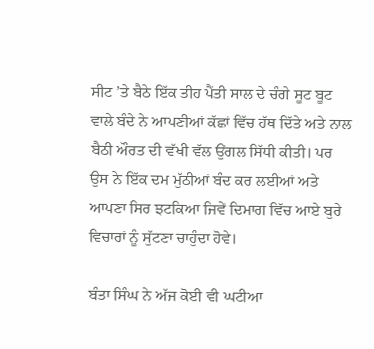ਸੀਟ ’ਤੇ ਬੈਠੇ ਇੱਕ ਤੀਹ ਪੈਂਤੀ ਸਾਲ ਦੇ ਚੰਗੇ ਸੂਟ ਬੂਟ ਵਾਲੇ ਬੰਦੇ ਨੇ ਆਪਣੀਆਂ ਕੱਛਾਂ ਵਿੱਚ ਹੱਥ ਦਿੱਤੇ ਅਤੇ ਨਾਲ ਬੈਠੀ ਔਰਤ ਦੀ ਵੱਖੀ ਵੱਲ ਉਂਗਲ ਸਿੱਧੀ ਕੀਤੀ। ਪਰ ਉਸ ਨੇ ਇੱਕ ਦਮ ਮੁੱਠੀਆਂ ਬੰਦ ਕਰ ਲਈਆਂ ਅਤੇ ਆਪਣਾ ਸਿਰ ਝਟਕਿਆ ਜਿਵੇਂ ਦਿਮਾਗ ਵਿੱਚ ਆਏ ਬੁਰੇ ਵਿਚਾਰਾਂ ਨੂੰ ਸੁੱਟਣਾ ਚਾਹੁੰਦਾ ਹੋਵੇ।

ਬੰਤਾ ਸਿੰਘ ਨੇ ਅੱਜ ਕੋਈ ਵੀ ਘਟੀਆ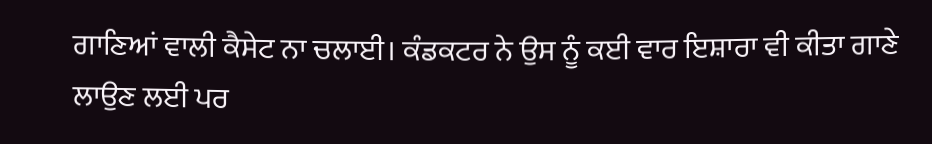ਗਾਣਿਆਂ ਵਾਲੀ ਕੈਸੇਟ ਨਾ ਚਲਾਈ। ਕੰਡਕਟਰ ਨੇ ਉਸ ਨੂੰ ਕਈ ਵਾਰ ਇਸ਼ਾਰਾ ਵੀ ਕੀਤਾ ਗਾਣੇ ਲਾਉਣ ਲਈ ਪਰ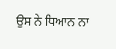ਉਸ ਨੇ ਧਿਆਨ ਨਾ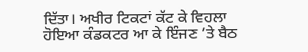ਦਿੱਤਾ। ਅਖੀਰ ਟਿਕਟਾਂ ਕੱਟ ਕੇ ਵਿਹਲਾ ਹੋਇਆ ਕੰਡਕਟਰ ਆ ਕੇ ਇੰਜਣ ’ਤੇ ਬੈਠ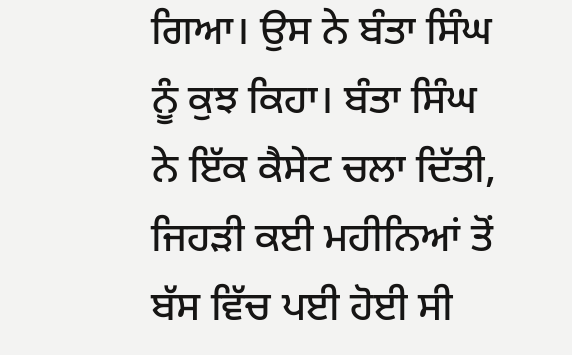ਗਿਆ। ਉਸ ਨੇ ਬੰਤਾ ਸਿੰਘ ਨੂੰ ਕੁਝ ਕਿਹਾ। ਬੰਤਾ ਸਿੰਘ ਨੇ ਇੱਕ ਕੈਸੇਟ ਚਲਾ ਦਿੱਤੀ, ਜਿਹੜੀ ਕਈ ਮਹੀਨਿਆਂ ਤੋਂ ਬੱਸ ਵਿੱਚ ਪਈ ਹੋਈ ਸੀ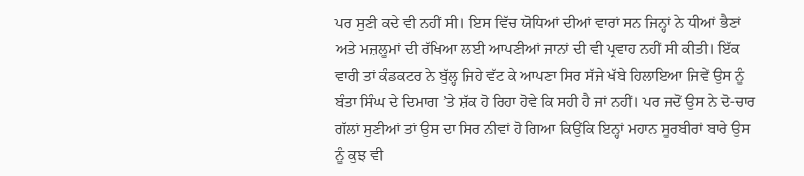ਪਰ ਸੁਣੀ ਕਦੇ ਵੀ ਨਹੀਂ ਸੀ। ਇਸ ਵਿੱਚ ਯੋਧਿਆਂ ਦੀਆਂ ਵਾਰਾਂ ਸਨ ਜਿਨ੍ਹਾਂ ਨੇ ਧੀਆਂ ਭੈਣਾਂ ਅਤੇ ਮਜ਼ਲੂਮਾਂ ਦੀ ਰੱਖਿਆ ਲਈ ਆਪਣੀਆਂ ਜਾਨਾਂ ਦੀ ਵੀ ਪ੍ਰਵਾਹ ਨਹੀਂ ਸੀ ਕੀਤੀ। ਇੱਕ ਵਾਰੀ ਤਾਂ ਕੰਡਕਟਰ ਨੇ ਬੁੱਲ੍ਹ ਜਿਹੇ ਵੱਟ ਕੇ ਆਪਣਾ ਸਿਰ ਸੱਜੇ ਖੱਬੇ ਹਿਲਾਇਆ ਜਿਵੇਂ ਉਸ ਨੂੰ ਬੰਤਾ ਸਿੰਘ ਦੇ ਦਿਮਾਗ ’ਤੇ ਸ਼ੱਕ ਹੋ ਰਿਹਾ ਹੋਵੇ ਕਿ ਸਹੀ ਹੈ ਜਾਂ ਨਹੀਂ। ਪਰ ਜਦੋਂ ਉਸ ਨੇ ਦੋ-ਚਾਰ ਗੱਲਾਂ ਸੁਣੀਆਂ ਤਾਂ ਉਸ ਦਾ ਸਿਰ ਨੀਵਾਂ ਹੋ ਗਿਆ ਕਿਉਂਕਿ ਇਨ੍ਹਾਂ ਮਹਾਨ ਸੂਰਬੀਰਾਂ ਬਾਰੇ ਉਸ ਨੂੰ ਕੁਝ ਵੀ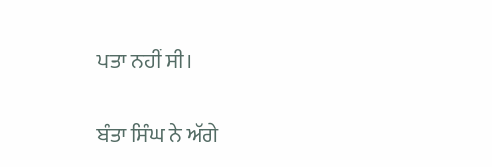ਪਤਾ ਨਹੀਂ ਸੀ।

ਬੰਤਾ ਸਿੰਘ ਨੇ ਅੱਗੇ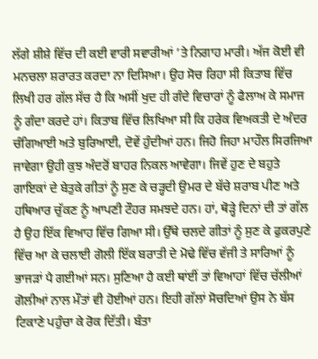ਲੱਗੇ ਸ਼ੀਸ਼ੇ ਵਿੱਚ ਦੀ ਕਈ ਵਾਰੀ ਸਵਾਰੀਆਂ ’ਤੇ ਨਿਗਾਹ ਮਾਰੀ। ਅੱਜ ਕੋਈ ਵੀ ਮਨਚਲਾ ਸ਼ਰਾਰਤ ਕਰਦਾ ਨਾ ਦਿਸਿਆ। ਉਹ ਸੋਚ ਰਿਹਾ ਸੀ ਕਿਤਾਬ ਵਿੱਚ ਲਿਖੀ ਹਰ ਗੱਲ ਸੱਚ ਹੈ ਕਿ ਅਸੀਂ ਖੁਦ ਹੀ ਗੰਦੇ ਵਿਚਾਰਾਂ ਨੂੰ ਫੈਲਾਅ ਕੇ ਸਮਾਜ ਨੂੰ ਗੰਦਾ ਕਰਦੇ ਹਾਂ। ਕਿਤਾਬ ਵਿੱਚ ਲਿਖਿਆ ਸੀ ਕਿ ਹਰੇਕ ਵਿਅਕਤੀ ਦੇ ਅੰਦਰ ਚੰਗਿਆਈ ਅਤੇ ਬੁਰਿਆਈ, ਦੋਵੇਂ ਹੁੰਦੀਆਂ ਹਨ। ਜਿਹੋ ਜਿਹਾ ਮਾਹੌਲ ਸਿਰਜਿਆ ਜਾਵੇਗਾ ਉਹੀ ਕੁਝ ਅੰਦਰੋਂ ਬਾਹਰ ਨਿਕਲ ਆਵੇਗਾ। ਜਿਵੇਂ ਹੁਣ ਦੇ ਬਹੁਤੇ ਗਾਇਕਾਂ ਦੇ ਬੇਤੁਕੇ ਗੀਤਾਂ ਨੂੰ ਸੁਣ ਕੇ ਚੜ੍ਹਦੀ ਉਮਰ ਦੇ ਬੱਚੇ ਸ਼ਰਾਬ ਪੀਣ ਅਤੇ ਹਥਿਆਰ ਚੁੱਕਣ ਨੂੰ ਆਪਣੀ ਟੌਹਰ ਸਮਝਦੇ ਹਨ। ਹਾਂ, ਥੋੜ੍ਹੇ ਦਿਨਾਂ ਦੀ ਤਾਂ ਗੱਲ ਹੈ ਉਹ ਇੱਕ ਵਿਆਹ ਵਿੱਚ ਗਿਆ ਸੀ। ਉੱਥੇ ਚਲਦੇ ਗੀਤਾਂ ਨੂੰ ਸੁਣ ਕੇ ਫੁਕਰਪੁਣੇ ਵਿੱਚ ਆ ਕੇ ਚਲਾਈ ਗੋਲੀ ਇੱਕ ਬਰਾਤੀ ਦੇ ਮੋਢੇ ਵਿੱਚ ਵੱਜੀ ਤੇ ਸਾਰਿਆਂ ਨੂੰ ਭਾਜੜਾਂ ਪੈ ਗਈਆਂ ਸਨ। ਸੁਣਿਆ ਹੈ ਕਈ ਥਾਂਈਂ ਤਾਂ ਵਿਆਹਾਂ ਵਿੱਚ ਚੱਲੀਆਂ ਗੋਲੀਆਂ ਨਾਲ ਮੌਤਾਂ ਵੀ ਹੋਈਆਂ ਹਨ। ਇਹੀ ਗੱਲਾਂ ਸੋਚਦਿਆਂ ਉਸ ਨੇ ਬੱਸ ਟਿਕਾਣੇ ਪਹੁੰਚਾ ਕੇ ਰੋਕ ਦਿੱਤੀ। ਬੰਤਾ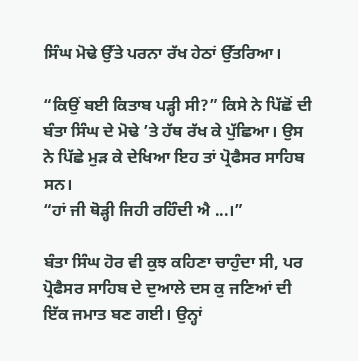ਸਿੰਘ ਮੋਢੇ ਉੱਤੇ ਪਰਨਾ ਰੱਖ ਹੇਠਾਂ ਉੱਤਰਿਆ।

“ਕਿਉਂ ਬਈ ਕਿਤਾਬ ਪੜ੍ਹੀ ਸੀ?” ਕਿਸੇ ਨੇ ਪਿੱਛੋਂ ਦੀ ਬੰਤਾ ਸਿੰਘ ਦੇ ਮੋਢੇ ’ਤੇ ਹੱਥ ਰੱਖ ਕੇ ਪੁੱਛਿਆ। ਉਸ ਨੇ ਪਿੱਛੇ ਮੁੜ ਕੇ ਦੇਖਿਆ ਇਹ ਤਾਂ ਪ੍ਰੋਫੈਸਰ ਸਾਹਿਬ ਸਨ।
“ਹਾਂ ਜੀ ਥੋੜ੍ਹੀ ਜਿਹੀ ਰਹਿੰਦੀ ਐ ...।”

ਬੰਤਾ ਸਿੰਘ ਹੋਰ ਵੀ ਕੁਝ ਕਹਿਣਾ ਚਾਹੁੰਦਾ ਸੀ, ਪਰ ਪ੍ਰੋਫੈਸਰ ਸਾਹਿਬ ਦੇ ਦੁਆਲੇ ਦਸ ਕੁ ਜਣਿਆਂ ਦੀ ਇੱਕ ਜਮਾਤ ਬਣ ਗਈ। ਉਨ੍ਹਾਂ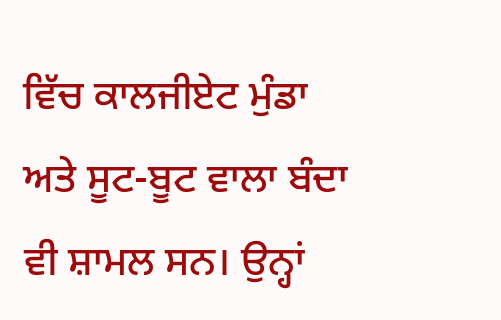ਵਿੱਚ ਕਾਲਜੀਏਟ ਮੁੰਡਾ ਅਤੇ ਸੂਟ-ਬੂਟ ਵਾਲਾ ਬੰਦਾ ਵੀ ਸ਼ਾਮਲ ਸਨ। ਉਨ੍ਹਾਂ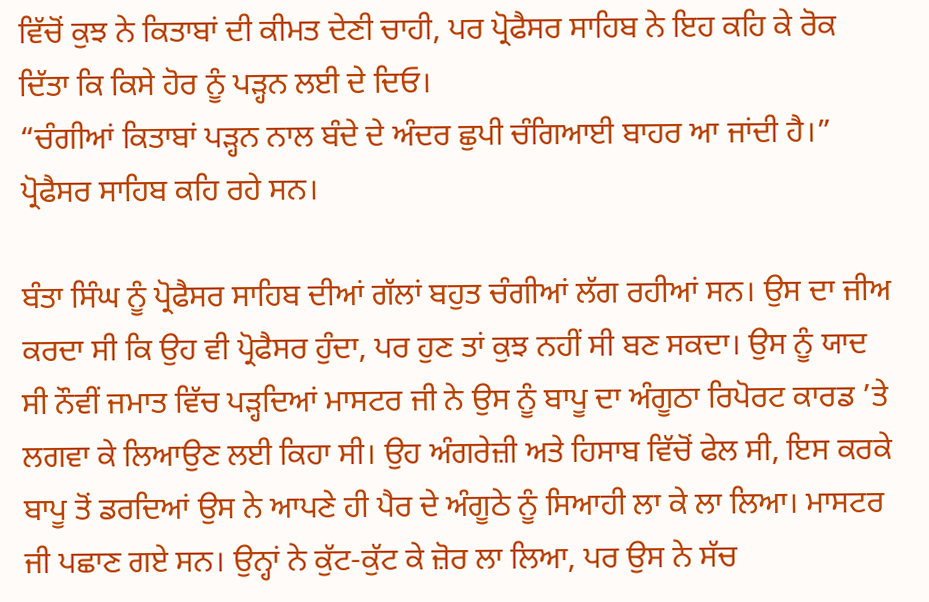ਵਿੱਚੋਂ ਕੁਝ ਨੇ ਕਿਤਾਬਾਂ ਦੀ ਕੀਮਤ ਦੇਣੀ ਚਾਹੀ, ਪਰ ਪ੍ਰੋਫੈਸਰ ਸਾਹਿਬ ਨੇ ਇਹ ਕਹਿ ਕੇ ਰੋਕ ਦਿੱਤਾ ਕਿ ਕਿਸੇ ਹੋਰ ਨੂੰ ਪੜ੍ਹਨ ਲਈ ਦੇ ਦਿਓ।
“ਚੰਗੀਆਂ ਕਿਤਾਬਾਂ ਪੜ੍ਹਨ ਨਾਲ ਬੰਦੇ ਦੇ ਅੰਦਰ ਛੁਪੀ ਚੰਗਿਆਈ ਬਾਹਰ ਆ ਜਾਂਦੀ ਹੈ।” ਪ੍ਰੋਫੈਸਰ ਸਾਹਿਬ ਕਹਿ ਰਹੇ ਸਨ।

ਬੰਤਾ ਸਿੰਘ ਨੂੰ ਪ੍ਰੋਫੈਸਰ ਸਾਹਿਬ ਦੀਆਂ ਗੱਲਾਂ ਬਹੁਤ ਚੰਗੀਆਂ ਲੱਗ ਰਹੀਆਂ ਸਨ। ਉਸ ਦਾ ਜੀਅ ਕਰਦਾ ਸੀ ਕਿ ਉਹ ਵੀ ਪ੍ਰੋਫੈਸਰ ਹੁੰਦਾ, ਪਰ ਹੁਣ ਤਾਂ ਕੁਝ ਨਹੀਂ ਸੀ ਬਣ ਸਕਦਾ। ਉਸ ਨੂੰ ਯਾਦ ਸੀ ਨੌਵੀਂ ਜਮਾਤ ਵਿੱਚ ਪੜ੍ਹਦਿਆਂ ਮਾਸਟਰ ਜੀ ਨੇ ਉਸ ਨੂੰ ਬਾਪੂ ਦਾ ਅੰਗੂਠਾ ਰਿਪੋਰਟ ਕਾਰਡ ’ਤੇ ਲਗਵਾ ਕੇ ਲਿਆਉਣ ਲਈ ਕਿਹਾ ਸੀ। ਉਹ ਅੰਗਰੇਜ਼ੀ ਅਤੇ ਹਿਸਾਬ ਵਿੱਚੋਂ ਫੇਲ ਸੀ, ਇਸ ਕਰਕੇ ਬਾਪੂ ਤੋਂ ਡਰਦਿਆਂ ਉਸ ਨੇ ਆਪਣੇ ਹੀ ਪੈਰ ਦੇ ਅੰਗੂਠੇ ਨੂੰ ਸਿਆਹੀ ਲਾ ਕੇ ਲਾ ਲਿਆ। ਮਾਸਟਰ ਜੀ ਪਛਾਣ ਗਏ ਸਨ। ਉਨ੍ਹਾਂ ਨੇ ਕੁੱਟ-ਕੁੱਟ ਕੇ ਜ਼ੋਰ ਲਾ ਲਿਆ, ਪਰ ਉਸ ਨੇ ਸੱਚ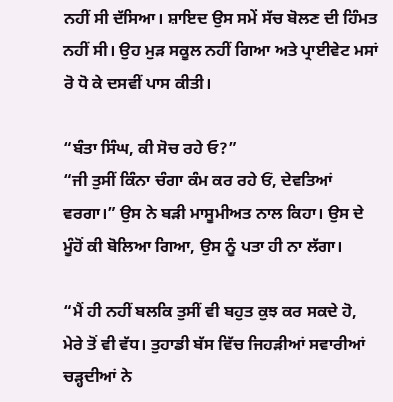ਨਹੀਂ ਸੀ ਦੱਸਿਆ। ਸ਼ਾਇਦ ਉਸ ਸਮੇਂ ਸੱਚ ਬੋਲਣ ਦੀ ਹਿੰਮਤ ਨਹੀਂ ਸੀ। ਉਹ ਮੁੜ ਸਕੂਲ ਨਹੀਂ ਗਿਆ ਅਤੇ ਪ੍ਰਾਈਵੇਟ ਮਸਾਂ ਰੋ ਧੋ ਕੇ ਦਸਵੀਂ ਪਾਸ ਕੀਤੀ।

“ਬੰਤਾ ਸਿੰਘ, ਕੀ ਸੋਚ ਰਹੇ ਓ?”
“ਜੀ ਤੁਸੀਂ ਕਿੰਨਾ ਚੰਗਾ ਕੰਮ ਕਰ ਰਹੇ ਓਂ, ਦੇਵਤਿਆਂ ਵਰਗਾ।” ਉਸ ਨੇ ਬੜੀ ਮਾਸੂਮੀਅਤ ਨਾਲ ਕਿਹਾ। ਉਸ ਦੇ ਮੂੰਹੋਂ ਕੀ ਬੋਲਿਆ ਗਿਆ, ਉਸ ਨੂੰ ਪਤਾ ਹੀ ਨਾ ਲੱਗਾ।

“ਮੈਂ ਹੀ ਨਹੀਂ ਬਲਕਿ ਤੁਸੀਂ ਵੀ ਬਹੁਤ ਕੁਝ ਕਰ ਸਕਦੇ ਹੋ, ਮੇਰੇ ਤੋਂ ਵੀ ਵੱਧ। ਤੁਹਾਡੀ ਬੱਸ ਵਿੱਚ ਜਿਹੜੀਆਂ ਸਵਾਰੀਆਂ ਚੜ੍ਹਦੀਆਂ ਨੇ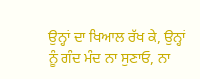ਉਨ੍ਹਾਂ ਦਾ ਖਿਆਲ ਰੱਖ ਕੇ, ਉਨ੍ਹਾਂ ਨੂੰ ਗੰਦ ਮੰਦ ਨਾ ਸੁਣਾਓ, ਨਾ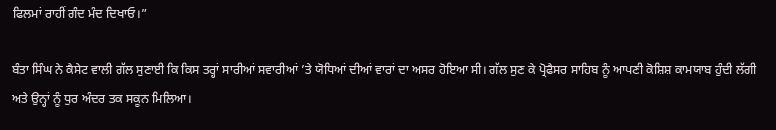ਫਿਲਮਾਂ ਰਾਹੀਂ ਗੰਦ ਮੰਦ ਦਿਖਾਓ।”

ਬੰਤਾ ਸਿੰਘ ਨੇ ਕੈਸੇਟ ਵਾਲੀ ਗੱਲ ਸੁਣਾਈ ਕਿ ਕਿਸ ਤਰ੍ਹਾਂ ਸਾਰੀਆਂ ਸਵਾਰੀਆਂ ’ਤੇ ਯੋਧਿਆਂ ਦੀਆਂ ਵਾਰਾਂ ਦਾ ਅਸਰ ਹੋਇਆ ਸੀ। ਗੱਲ ਸੁਣ ਕੇ ਪ੍ਰੋਫੈਸਰ ਸਾਹਿਬ ਨੂੰ ਆਪਣੀ ਕੋਸ਼ਿਸ਼ ਕਾਮਯਾਬ ਹੁੰਦੀ ਲੱਗੀ ਅਤੇ ਉਨ੍ਹਾਂ ਨੂੰ ਧੁਰ ਅੰਦਰ ਤਕ ਸਕੂਨ ਮਿਲਿਆ।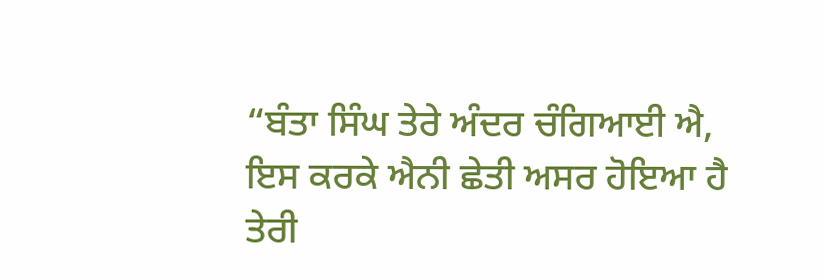“ਬੰਤਾ ਸਿੰਘ ਤੇਰੇ ਅੰਦਰ ਚੰਗਿਆਈ ਐ, ਇਸ ਕਰਕੇ ਐਨੀ ਛੇਤੀ ਅਸਰ ਹੋਇਆ ਹੈ ਤੇਰੀ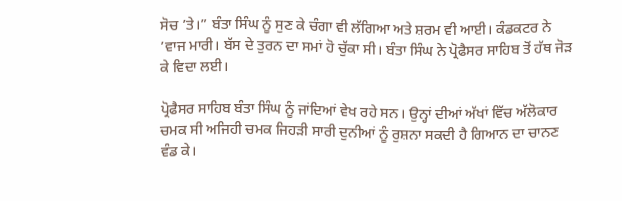ਸੋਚ ’ਤੇ।” ਬੰਤਾ ਸਿੰਘ ਨੂੰ ਸੁਣ ਕੇ ਚੰਗਾ ਵੀ ਲੱਗਿਆ ਅਤੇ ਸ਼ਰਮ ਵੀ ਆਈ। ਕੰਡਕਟਰ ਨੇ ’ਵਾਜ ਮਾਰੀ। ਬੱਸ ਦੇ ਤੁਰਨ ਦਾ ਸਮਾਂ ਹੋ ਚੁੱਕਾ ਸੀ। ਬੰਤਾ ਸਿੰਘ ਨੇ ਪ੍ਰੋਫੈਸਰ ਸਾਹਿਬ ਤੋਂ ਹੱਥ ਜੋੜ ਕੇ ਵਿਦਾ ਲਈ।

ਪ੍ਰੋਫੈਸਰ ਸਾਹਿਬ ਬੰਤਾ ਸਿੰਘ ਨੂੰ ਜਾਂਦਿਆਂ ਵੇਖ ਰਹੇ ਸਨ। ਉਨ੍ਹਾਂ ਦੀਆਂ ਅੱਖਾਂ ਵਿੱਚ ਅੱਲੋਕਾਰ ਚਮਕ ਸੀ ਅਜਿਹੀ ਚਮਕ ਜਿਹੜੀ ਸਾਰੀ ਦੁਨੀਆਂ ਨੂੰ ਰੁਸ਼ਨਾ ਸਕਦੀ ਹੈ ਗਿਆਨ ਦਾ ਚਾਨਣ ਵੰਡ ਕੇ।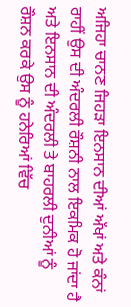ਅਜਿਹਾ ਚਾਨਣ ਜਿਹੜਾ ਇਨਸਾਨ ਦੀਆਂ ਅੱਖਾਂ ਅਤੇ ਕੰਨਾਂ ਰਾਹੀਂ ਉਸ ਦੀ ਅੰਦਰਲੀ ਰੌਸ਼ਨੀ ਨਾਲ ਇਕਮਿਕ ਹੋ ਜਾਂਦਾ ਹੈ ਅਤੇ ਇਨਸਾਨ ਦੀ ਅੰਦਰਲੀ ਤੇ ਬਾਹਰਲੀ ਦੁਨੀਆਂ ਨੂੰ ਰੌਸ਼ਨ ਕਰਕੇ ਉਸ ਨੂੰ ਹਨੇਰਿਆਂ ਵਿੱਚ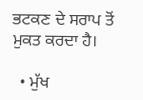ਭਟਕਣ ਦੇ ਸਰਾਪ ਤੋਂ ਮੁਕਤ ਕਰਦਾ ਹੈ।

  • ਮੁੱਖ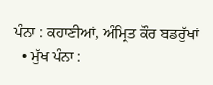ਪੰਨਾ : ਕਹਾਣੀਆਂ, ਅੰਮ੍ਰਿਤ ਕੌਰ ਬਡਰੁੱਖਾਂ
  • ਮੁੱਖ ਪੰਨਾ :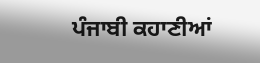ਪੰਜਾਬੀ ਕਹਾਣੀਆਂ